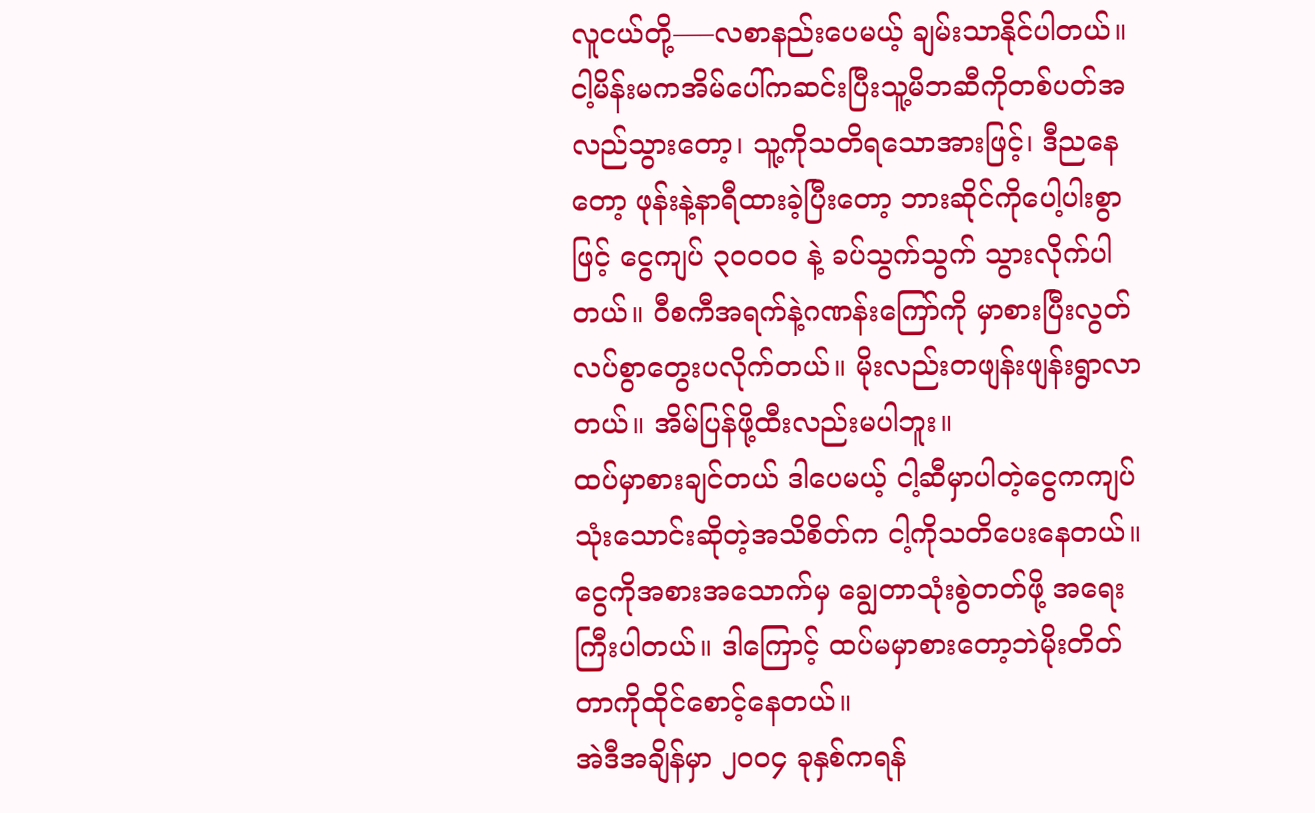လူငယ်တို့—–လစာနည်းပေမယ့် ချမ်းသာနိုင်ပါတယ်။
ငါ့မိန်းမကအိမ်ပေါ်ကဆင်းပြီးသူ့မိဘဆီကိုတစ်ပတ်အလည်သွားတော့၊ သူ့ကိုသတိရသောအားဖြင့်၊ ဒီညနေတော့ ဖုန်းနဲ့နာရီထားခဲ့ပြီးတော့ ဘားဆိုင်ကိုပေါ့ပါးစွာဖြင့် ငွေကျပ် ၃၀၀၀၀ နဲ့ ခပ်သွက်သွက် သွားလိုက်ပါတယ်။ ဝီစကီအရက်နဲ့ဂဏန်းကြော်ကို မှာစားပြီးလွတ်လပ်စွာတွေးပလိုက်တယ်။ မိုးလည်းတဖျန်းဖျန်းရွာလာတယ်။ အိမ်ပြန်ဖို့ထီးလည်းမပါဘူး။
ထပ်မှာစားချင်တယ် ဒါပေမယ့် ငါ့ဆီမှာပါတဲ့ငွေကကျပ်သုံးသောင်းဆိုတဲ့အသိစိတ်က ငါ့ကိုသတိပေးနေတယ်။ ငွေကိုအစားအသောက်မှ ချွေတာသုံးစွဲတတ်ဖို့ အရေးကြီးပါတယ်။ ဒါကြောင့် ထပ်မမှာစားတော့ဘဲမိုးတိတ်တာကိုထိုင်စောင့်နေတယ်။
အဲဒီအချိန်မှာ ၂၀၀၄ ခုနှစ်ကရန်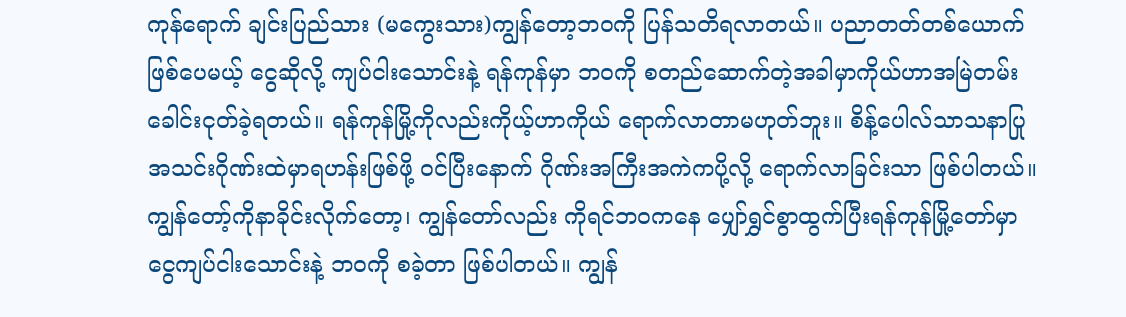ကုန်ရောက် ချင်းပြည်သား (မကွေးသား)ကျွန်တော့ဘဝကို ပြန်သတိရလာတယ်။ ပညာတတ်တစ်ယောက်ဖြစ်ပေမယ့် ငွေဆိုလို့ ကျပ်ငါးသောင်းနဲ့ ရန်ကုန်မှာ ဘဝကို စတည်ဆောက်တဲ့အခါမှာကိုယ်ဟာအမြဲတမ်းခေါင်းငုတ်ခဲ့ရတယ်။ ရန်ကုန်မြို့ကိုလည်းကိုယ့်ဟာကိုယ် ရောက်လာတာမဟုတ်ဘူး။ စိန့်ပေါလ်သာသနာပြုအသင်းဂိုဏ်းထဲမှာရဟန်းဖြစ်ဖို့ ဝင်ပြီးနောက် ဂိုဏ်းအကြီးအကဲကပို့လို့ ရောက်လာခြင်းသာ ဖြစ်ပါတယ်။ ကျွန်တော့်ကိုနာခိုင်းလိုက်တော့၊ ကျွန်တော်လည်း ကိုရင်ဘဝကနေ ပျှော်ရွှင်စွာထွက်ပြီးရန်ကုန်မြို့တော်မှာငွေကျပ်ငါးသောင်းနဲ့ ဘဝကို စခဲ့တာ ဖြစ်ပါတယ်။ ကျွန်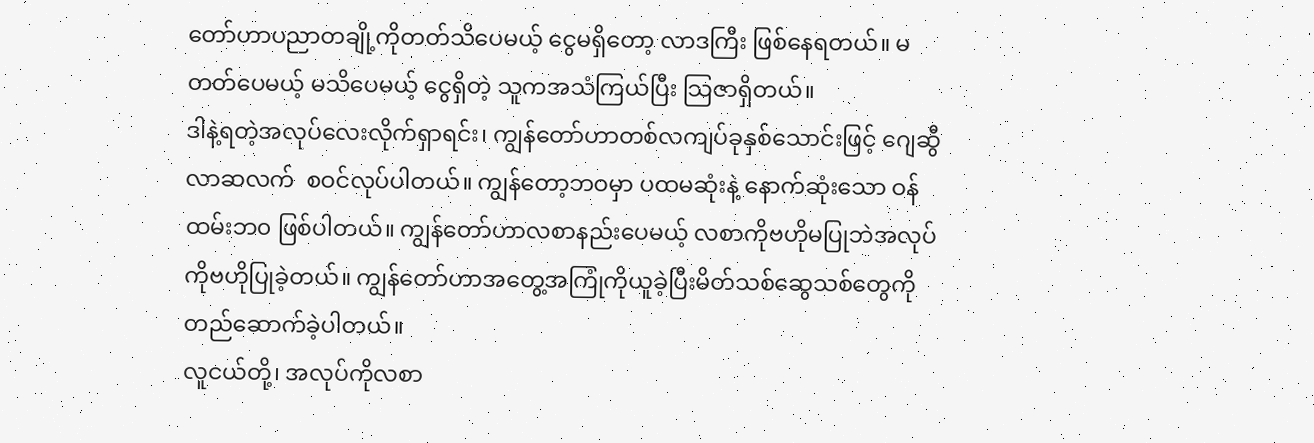တော်ဟာပညာတချို့ကိုတတ်သိပေမယ့် ငွေမရှိတော့ လာဒကြီး ဖြစ်နေရတယ်။ မတတ်ပေမယ့် မသိပေမယ့် ငွေရှိတဲ့ သူကအသံကြယ်ပြီး သြဇာရှိတယ်။
ဒါနဲ့ရတဲ့အလုပ်လေးလိုက်ရှာရင်း၊ ကျွန်တော်ဟာတစ်လကျပ်ခုနှစ်သောင်းဖြင့် ဂျေဆွီလာဆလက်  စဝင်လုပ်ပါတယ်။ ကျွန်တော့ဘဝမှာ ပထမဆုံးနဲ့ နောက်ဆုံးသော ဝန်ထမ်းဘ၀ ဖြစ်ပါတယ်။ ကျွန်တော်ဟာလစာနည်းပေမယ့် လစာကိုဗဟိုမပြုဘဲအလုပ်ကိုဗဟိုပြုခဲ့တယ်။ ကျွန်တော်ဟာအတွေ့အကြုံကိုယူခဲ့ပြီးမိတ်သစ်ဆွေသစ်တွေကိုတည်ဆောက်ခဲ့ပါတယ်။
လူငယ်တို့၊ အလုပ်ကိုလစာ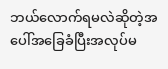ဘယ်လောက်ရမလဲဆိုတဲ့အပေါ်အခြေခံပြီးအလုပ်မ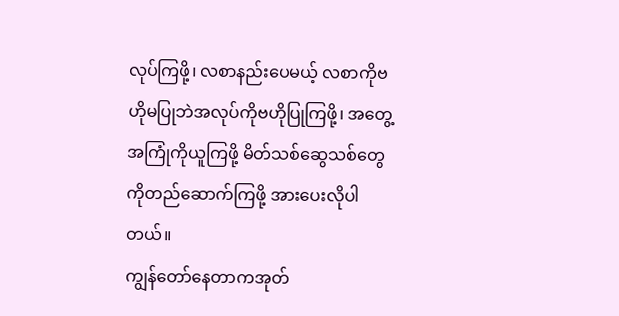လုပ်ကြဖို့၊ လစာနည်းပေမယ့် လစာကိုဗဟိုမပြုဘဲအလုပ်ကိုဗဟိုပြုကြဖို့၊ အတွေ့အကြုံကိုယူကြဖို့ မိတ်သစ်ဆွေသစ်တွေကိုတည်ဆောက်ကြဖို့ အားပေးလိုပါတယ်။
ကျွန်တော်နေတာကအုတ်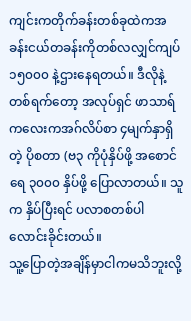ကျင်းကတိုက်ခန်းတစ်ခုထဲကအခန်းငယ်တခန်းကိုတစ်လလျှင်ကျပ် ၁၅၀၀၀ နဲ့ဌားနေရတယ်။ ဒီလိုနဲ့ တစ်ရက်တော့ အလုပ်ရှင် ဖာသာရ်ကလေးကအဂ်လိပ်စာ ၄မျက်နှာရှိတဲ့ ပိုစတာ (ဗ၃ ကိုပုံနှိပ်ဖို့ အစောင်ရေ ၃၀၀၀ နှိပ်ဖို့ ပြောလာတယ်။ သူက နှိပ်ပြီးရင် ပလာစတစ်ပါ လောင်းခိုင်းတယ်။
သူ့ပြောတဲ့အချိန်မှာငါကမသိဘူးလို့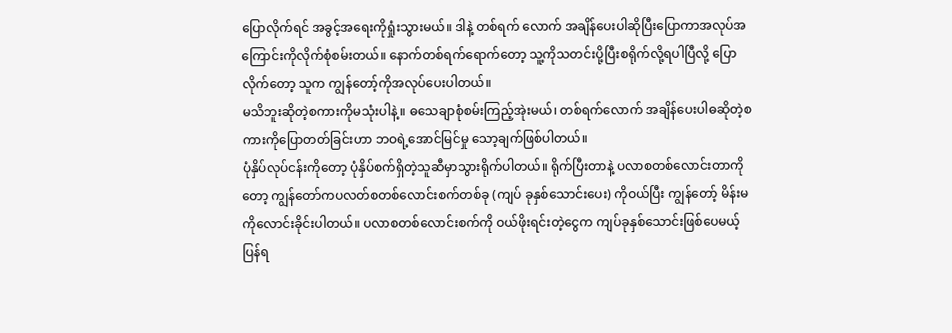ပြောလိုက်ရင် အခွင့်အရေးကိုရှုံးသွားမယ်။ ဒါနဲ့ တစ်ရက် လောက် အချိန်ပေးပါဆိုပြီးပြောကာအလုပ်အကြောင်းကိုလိုက်စုံစမ်းတယ်။ နောက်တစ်ရက်ရောက်တော့ သူ့ကိုသတင်းပို့ပြီးစရိုက်လို့ရပါပြီလို့ ပြောလိုက်တော့ သူက ကျွန်တော့်ကိုအလုပ်ပေးပါတယ်။
မသိဘူးဆိုတဲ့စကားကိုမသုံးပါနဲ့။ ဓသေချာစုံစမ်းကြည့်အုဲးမယ်၊ တစ်ရက်လောက် အချိန်ပေးပါဓဆိုတဲ့စကားကိုပြောတတ်ခြင်းဟာ ဘဝရဲ့အောင်မြင်မှု သော့ချက်ဖြစ်ပါတယ်။
ပုံနှိပ်လုပ်ငန်းကိုတော့ ပုံနှိပ်စက်ရှိတဲ့သူဆီမှာသွားရိုက်ပါတယ်။ ရိုက်ပြီးတာနဲ့ ပလာစတစ်လောင်းတာကိုတော့ ကျွန်တော်ကပလတ်စတစ်လောင်းစက်တစ်ခု (ကျပ် ခုနှစ်သောင်းပေး) ကိုဝယ်ပြီး ကျွန်တော့် မိန်းမကိုလောင်းခိုင်းပါတယ်။ ပလာစတစ်လောင်းစက်ကို ဝယ်ဖိုးရင်းတဲ့ငွေက ကျပ်ခုနှစ်သောင်းဖြစ်ပေမယ့် ပြန်ရ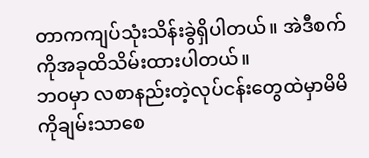တာကကျပ်သုံးသိန်းခွဲရှိပါတယ်။ အဲဒီစက်ကိုအခုထိသိမ်းထားပါတယ်။
ဘဝမှာ လစာနည်းတဲ့လုပ်ငန်းတွေထဲမှာမိမိကိုချမ်းသာစေ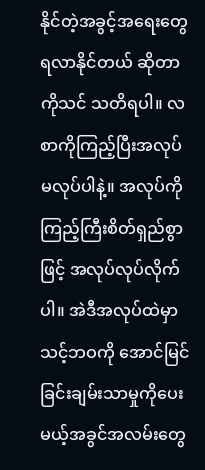နိုင်တဲ့အခွင့်အရေးတွေ ရလာနိုင်တယ် ဆိုတာကိုသင် သတိရပါ။ လစာကိုကြည့်ပြီးအလုပ်မလုပ်ပါနဲ့။ အလုပ်ကိုကြည့်ကြီးစိတ်ရှည်စွာဖြင့် အလုပ်လုပ်လိုက်ပါ။ အဲဒီအလုပ်ထဲမှာသင့်ဘဝကို အောင်မြင်ခြင်းချမ်းသာမှုကိုပေးမယ့်အခွင်အလမ်းတွေ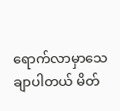ရောက်လာမှာသေချာပါတယ် မိတ်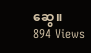ဆွေ။
894 Views